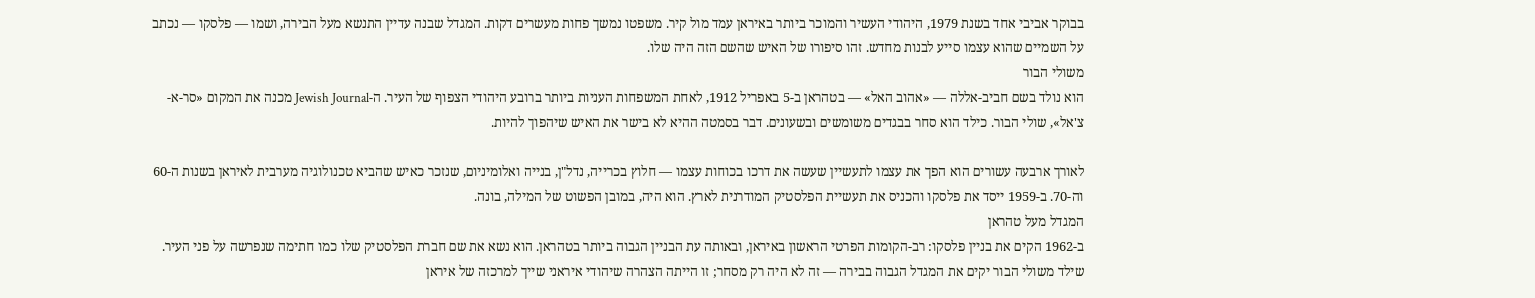בבוקר אביבי אחד בשנת 1979, היהודי העשיר והמוכר ביותר באיראן עמד מול קיר. משפטו נמשך פחות מעשרים דקות. המגדל שבנה עדיין התנשא מעל הבירה, ושמו — פלסקו — נכתב על השמיים שהוא עצמו סייע לבנות מחדש. זהו סיפורו של האיש שהשם הזה היה שלו.
משולי הבור
הוא נולד בשם חביב-אללה — «אהוב האל» — בטהראן ב-5 באפריל 1912, לאחת המשפחות העניות ביותר ברובע היהודי הצפוף של העיר. ה-Jewish Journal מכנה את המקום «סר-א-צ'אל», שולי הבור. כילד הוא סחר בבגדים משומשים ובשעונים. דבר בסמטה ההיא לא בישר את האיש שיהפוך להיות.

לאורך ארבעה עשורים הוא הפך את עצמו לתעשיין שעשה את דרכו בכוחות עצמו — חלוץ בכרייה, נדל"ן, בנייה ואלומיניום, שנזכר כאיש שהביא טכנולוגיה מערבית לאיראן בשנות ה-60 וה-70. ב-1959 ייסד את פלסקו והכניס את תעשיית הפלסטיק המודרנית לארץ. הוא היה, במובן הפשוט של המילה, בונה.
המגדל מעל טהראן
ב-1962 הקים את בניין פלסקו: רב-הקומות הפרטי הראשון באיראן, ובאותה עת הבניין הגבוה ביותר בטהראן. הוא נשא את שם חברת הפלסטיק שלו כמו חתימה שנפרשה על פני העיר. שילד משולי הבור יקים את המגדל הגבוה בבירה — זה לא היה רק מסחר; זו הייתה הצהרה שיהודי איראני שייך למרכזה של איראן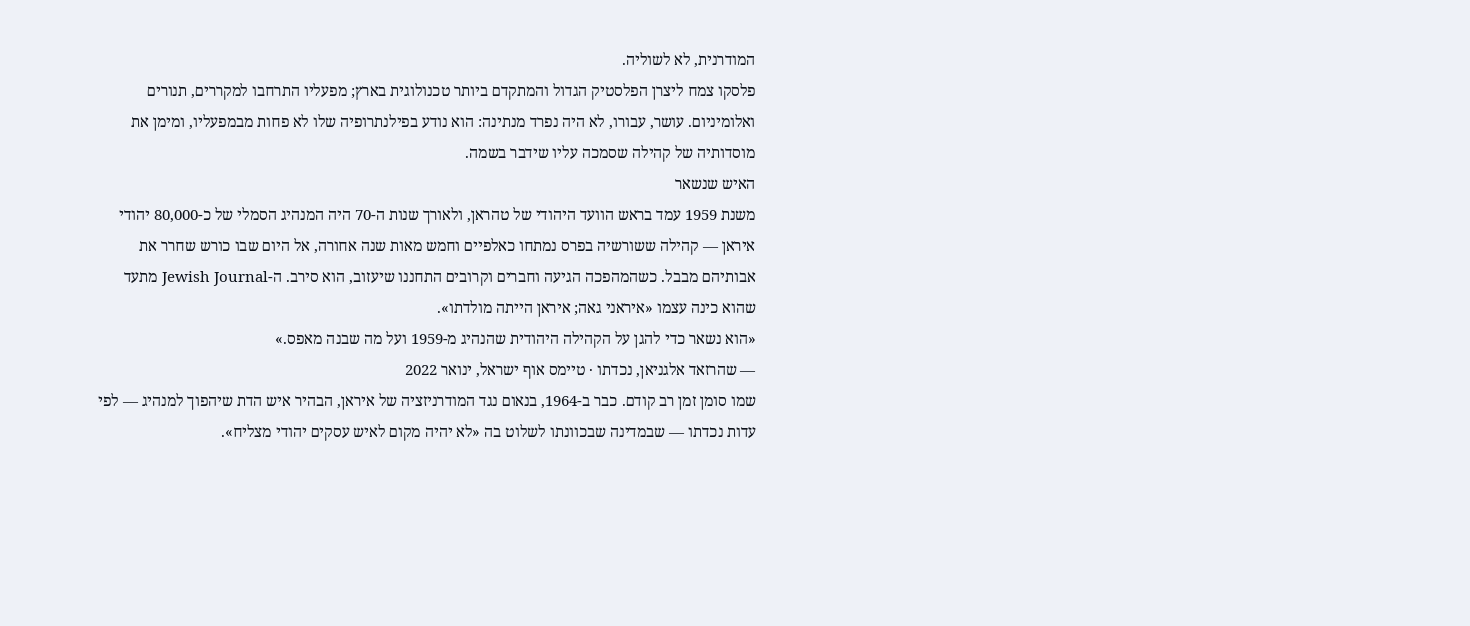המודרנית, לא לשוליה.
פלסקו צמח ליצרן הפלסטיק הגדול והמתקדם ביותר טכנולוגית בארץ; מפעליו התרחבו למקררים, תנורים ואלומיניום. עושר, עבורו, לא היה נפרד מנתינה: הוא נודע בפילנתרופיה שלו לא פחות מבמפעליו, ומימן את מוסדותיה של קהילה שסמכה עליו שידבר בשמה.
האיש שנשאר
משנת 1959 עמד בראש הוועד היהודי של טהראן, ולאורך שנות ה-70 היה המנהיג הסמלי של כ-80,000 יהודי איראן — קהילה ששורשיה בפרס נמתחו כאלפיים וחמש מאות שנה אחורה, אל היום שבו כורש שחרר את אבותיהם מבבל. כשהמהפכה הגיעה וחברים וקרובים התחננו שיעזוב, הוא סירב. ה-Jewish Journal מתעד שהוא כינה עצמו «איראני גאה; איראן הייתה מולדתו».
«הוא נשאר כדי להגן על הקהילה היהודית שהנהיג מ-1959 ועל מה שבנה מאפס.»
— שהרזאד אלגניאן, נכדתו · טיימס אוף ישראל, ינואר 2022
שמו סומן זמן רב קודם. כבר ב-1964, בנאום נגד המודרניזציה של איראן, הבהיר איש הדת שיהפוך למנהיג — לפי עדות נכדתו — שבמדינה שבכוונתו לשלוט בה «לא יהיה מקום לאיש עסקים יהודי מצליח».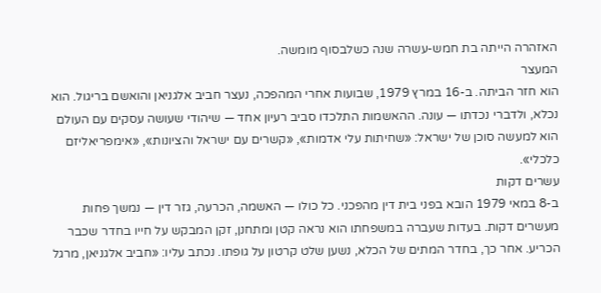האזהרה הייתה בת חמש-עשרה שנה כשלבסוף מומשה.
המעצר
הוא חזר הביתה. ב-16 במרץ 1979, שבועות אחרי המהפכה, נעצר חביב אלגניאן והואשם בריגול. הוא נכלא, ולדברי נכדתו — עונה. ההאשמות התלכדו סביב רעיון אחד — שיהודי שעושה עסקים עם העולם הוא למעשה סוכן של ישראל: «שחיתות עלי אדמות», «קשרים עם ישראל והציונות», «אימפריאליזם כלכלי».
עשרים דקות
ב-8 במאי 1979 הובא בפני בית דין מהפכני. כל כולו — האשמה, הכרעה, גזר דין — נמשך פחות מעשרים דקות. בעדות שעברה במשפחתו הוא נראה קטן ומתחנן, זקן המבקש על חייו בחדר שכבר הכריע. אחר כך, בחדר המתים של הכלא, נשען שלט קרטון על גופתו. נכתב עליו: «חביב אלגניאן, מרגל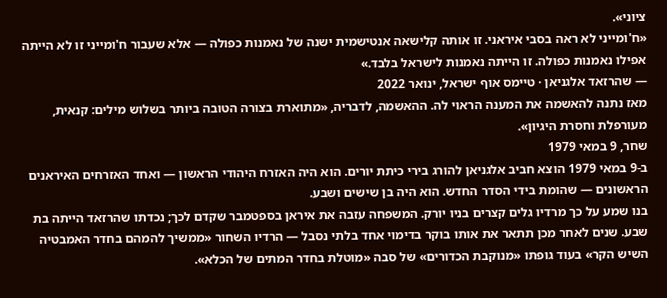ציוני».
«ח'ומייני לא ראה בסבי איראני. זו אותה קלישאה אנטישמית ישנה של נאמנות כפולה — אלא שעבור ח'ומייני זו לא הייתה אפילו נאמנות כפולה. זו הייתה נאמנות לישראל בלבד.»
— שהרזאד אלגניאן · טיימס אוף ישראל, ינואר 2022
מאז נתנה להאשמה את המענה הראוי לה. ההאשמה, לדבריה, «מתוארת בצורה הטובה ביותר בשלוש מילים: קנאית, מעורפלת וחסרת היגיון».
שחר, 9 במאי 1979
ב-9 במאי 1979 הוצא חביב אלגניאן להורג בירי כיתת יורים. הוא היה האזרח היהודי הראשון — ואחד האזרחים האיראנים הראשונים — שהומת בידי הסדר החדש. הוא היה בן שישים ושבע.
בנו שמע על כך מרדיו גלים קצרים בניו יורק. המשפחה עזבה את איראן בספטמבר שקדם לכך; נכדתו שהרזאד הייתה בת שבע. שנים לאחר מכן תתאר את אותו בוקר בדימוי אחד בלתי נסבל — הרדיו השחור «ממשיך להמהם בחדר האמבטיה השיש הקר» בעוד גופתו «מנוקבת הכדורים» של סבה «מוטלת בחדר המתים של הכלא».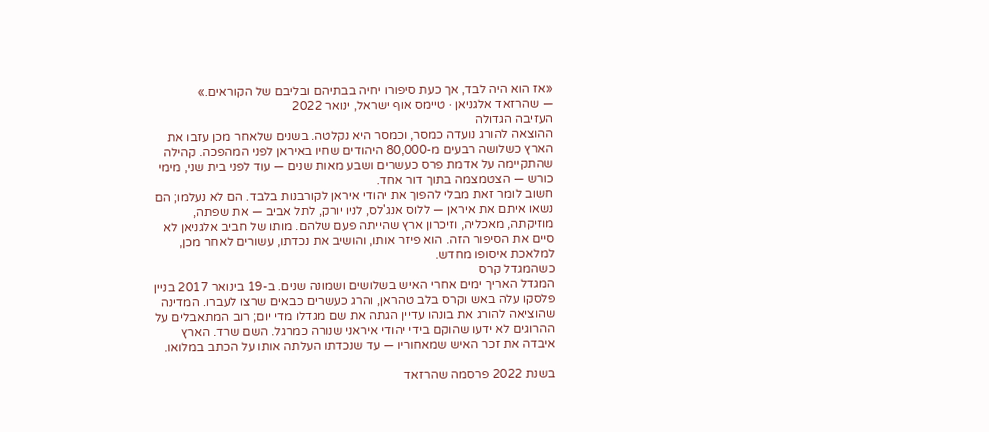«אז הוא היה לבד, אך כעת סיפורו יחיה בבתיהם ובליבם של הקוראים.»
— שהרזאד אלגניאן · טיימס אוף ישראל, ינואר 2022
העזיבה הגדולה
ההוצאה להורג נועדה כמסר, וכמסר היא נקלטה. בשנים שלאחר מכן עזבו את הארץ כשלושה רבעים מ-80,000 היהודים שחיו באיראן לפני המהפכה. קהילה שהתקיימה על אדמת פרס כעשרים ושבע מאות שנים — עוד לפני בית שני, מימי כורש — הצטמצמה בתוך דור אחד.
חשוב לומר זאת מבלי להפוך את יהודי איראן לקורבנות בלבד. הם לא נעלמו; הם נשאו איתם את איראן — ללוס אנג'לס, לניו יורק, לתל אביב — את שפתה, מוזיקתה, מאכליה, וזיכרון ארץ שהייתה פעם שלהם. מותו של חביב אלגניאן לא סיים את הסיפור הזה. הוא פיזר אותו, והושיב את נכדתו, עשורים לאחר מכן, למלאכת איסופו מחדש.
כשהמגדל קרס
המגדל האריך ימים אחרי האיש בשלושים ושמונה שנים. ב-19 בינואר 2017 בניין פלסקו עלה באש וקרס בלב טהראן, והרג כעשרים כבאים שרצו לעברו. המדינה שהוציאה להורג את בונהו עדיין הגתה את שם מגדלו מדי יום; רוב המתאבלים על ההרוגים לא ידעו שהוקם בידי יהודי איראני שנורה כמרגל. השם שרד. הארץ איבדה את זכר האיש שמאחוריו — עד שנכדתו העלתה אותו על הכתב במלואו.

בשנת 2022 פרסמה שהרזאד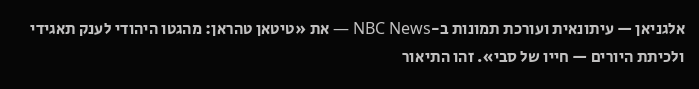אלגניאן — עיתונאית ועורכת תמונות ב-NBC News — את «טיטאן טהראן: מהגטו היהודי לענק תאגידי ולכיתת היורים — חייו של סבי». זהו התיאור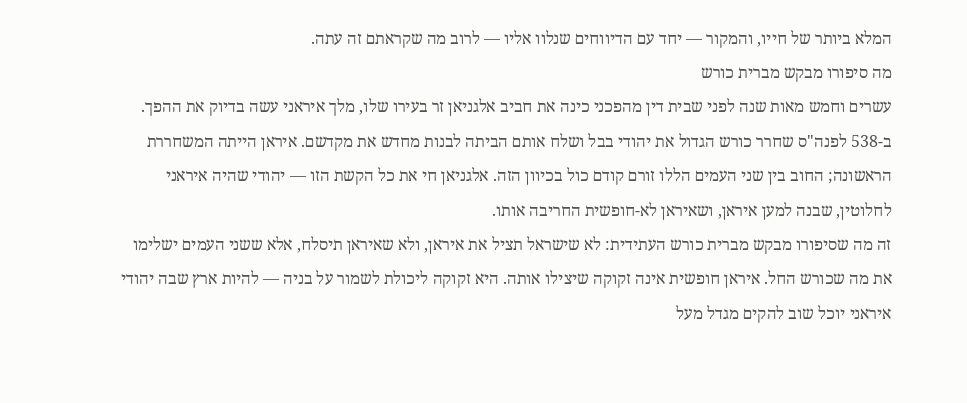המלא ביותר של חייו, והמקור — יחד עם הדיווחים שנלוו אליו — לרוב מה שקראתם זה עתה.
מה סיפורו מבקש מברית כורש
עשרים וחמש מאות שנה לפני שבית דין מהפכני כינה את חביב אלגניאן זר בעירו שלו, מלך איראני עשה בדיוק את ההפך. ב-538 לפנה"ס שחרר כורש הגדול את יהודי בבל ושלח אותם הביתה לבנות מחדש את מקדשם. איראן הייתה המשחררת הראשונה; החוב בין שני העמים הללו זורם קודם כול בכיוון הזה. אלגניאן חי את כל הקשת הזו — יהודי שהיה איראני לחלוטין, שבנה למען איראן, ושאיראן לא-חופשית החריבה אותו.
זה מה שסיפורו מבקש מברית כורש העתידית: לא שישראל תציל את איראן, ולא שאיראן תיסלח, אלא ששני העמים ישלימו את מה שכורש החל. איראן חופשית אינה זקוקה שיצילו אותה. היא זקוקה ליכולת לשמור על בניה — להיות ארץ שבה יהודי איראני יוכל שוב להקים מגדל מעל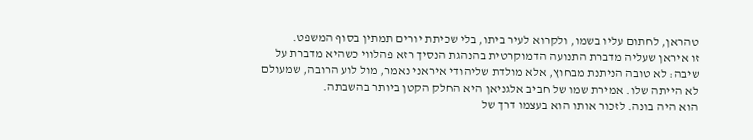טהראן, לחתום עליו בשמו, ולקרוא לעיר ביתו, בלי שכיתת יורים תמתין בסוף המשפט.
זו איראן שעליה מדברת התנועה הדמוקרטית בהנהגת הנסיך רזא פהלווי כשהיא מדברת על שיבה: לא טובה הניתנת מבחוץ, אלא מולדת שליהודי איראני נאמר, מול לוע הרובה, שמעולם לא הייתה שלו. אמירת שמו של חביב אלגניאן היא החלק הקטן ביותר בהשבתה.
הוא היה בונה. לזכור אותו הוא בעצמו דרך של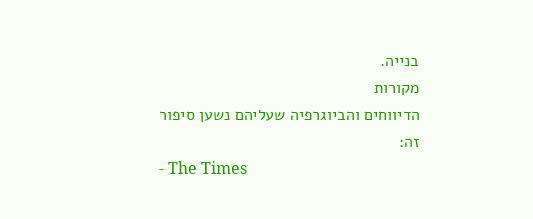בנייה.
מקורות
הדיווחים והביוגרפיה שעליהם נשען סיפור זה:
- The Times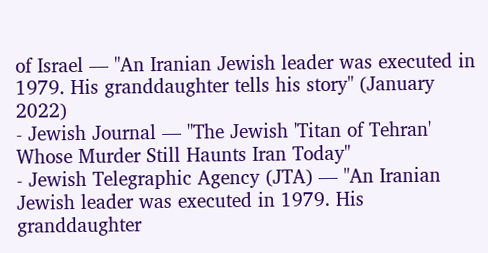of Israel — "An Iranian Jewish leader was executed in 1979. His granddaughter tells his story" (January 2022)
- Jewish Journal — "The Jewish 'Titan of Tehran' Whose Murder Still Haunts Iran Today"
- Jewish Telegraphic Agency (JTA) — "An Iranian Jewish leader was executed in 1979. His granddaughter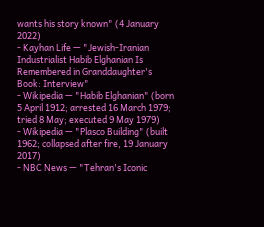wants his story known" (4 January 2022)
- Kayhan Life — "Jewish-Iranian Industrialist Habib Elghanian Is Remembered in Granddaughter's Book: Interview"
- Wikipedia — "Habib Elghanian" (born 5 April 1912; arrested 16 March 1979; tried 8 May; executed 9 May 1979)
- Wikipedia — "Plasco Building" (built 1962; collapsed after fire, 19 January 2017)
- NBC News — "Tehran's Iconic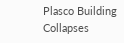Plasco Building Collapses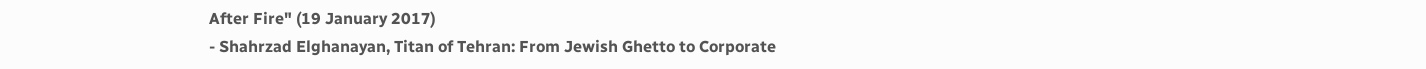After Fire" (19 January 2017)
- Shahrzad Elghanayan, Titan of Tehran: From Jewish Ghetto to Corporate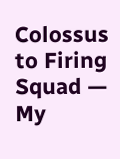Colossus to Firing Squad — My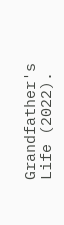Grandfather's Life (2022).